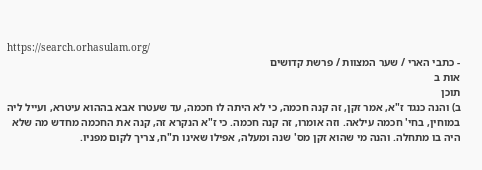https://search.orhasulam.org/
- כתבי הארי / שער המצוות / פרשת קדושים
אות ב
תוכן
ב) והנה כנגד ז"א, אמר זקן, זה קנה חכמה, כי לא היתה לו חכמה, עד שעטרו אבא בההוא עיטרא, ועייל ליה במוחין, בחי' חכמה עילאה. וזה אומרו, זה קנה חכמה. כי ז"א הנקרא זה, קנה את החכמה מחדש מה שלא היה בו מתחלה. והנה מי שהוא זקן מס' שנה ומעלה, אפילו שאינו ת"ח, צריך לקום מפניו.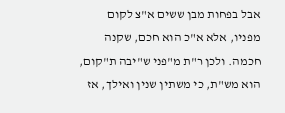אבל בפחות מבן ששים א"צ לקום מפניו, אלא א"כ הוא חכם, שקנה חכמה. ולכן ר"ת מ"פני ש"יבה ת"קום, הוא מש"ת, כי משתין שנין ואילך, אז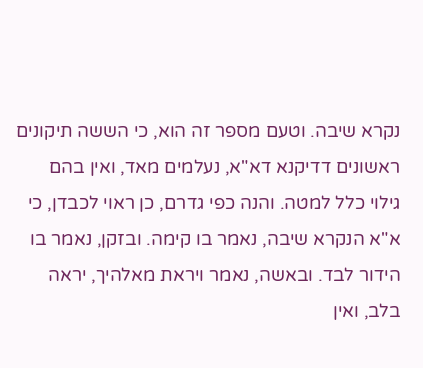נקרא שיבה. וטעם מספר זה הוא, כי הששה תיקונים ראשונים דדיקנא דא"א, נעלמים מאד, ואין בהם גילוי כלל למטה. והנה כפי גדרם, כן ראוי לכבדן, כי א"א הנקרא שיבה, נאמר בו קימה. ובזקן, נאמר בו הידור לבד. ובאשה, נאמר ויראת מאלהיך, יראה בלב, ואין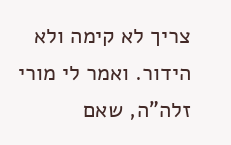צריך לא קימה ולא הידור. ואמר לי מורי זלה"ה, שאם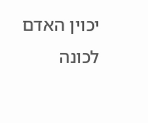יכוין האדם לכונה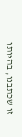זו שכתבנו, בהיותו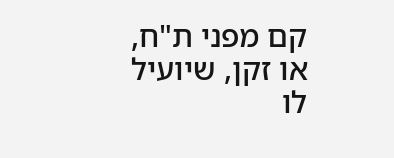קם מפני ת"ח, או זקן, שיועיל לו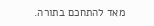מאד להתחכם בתורה.